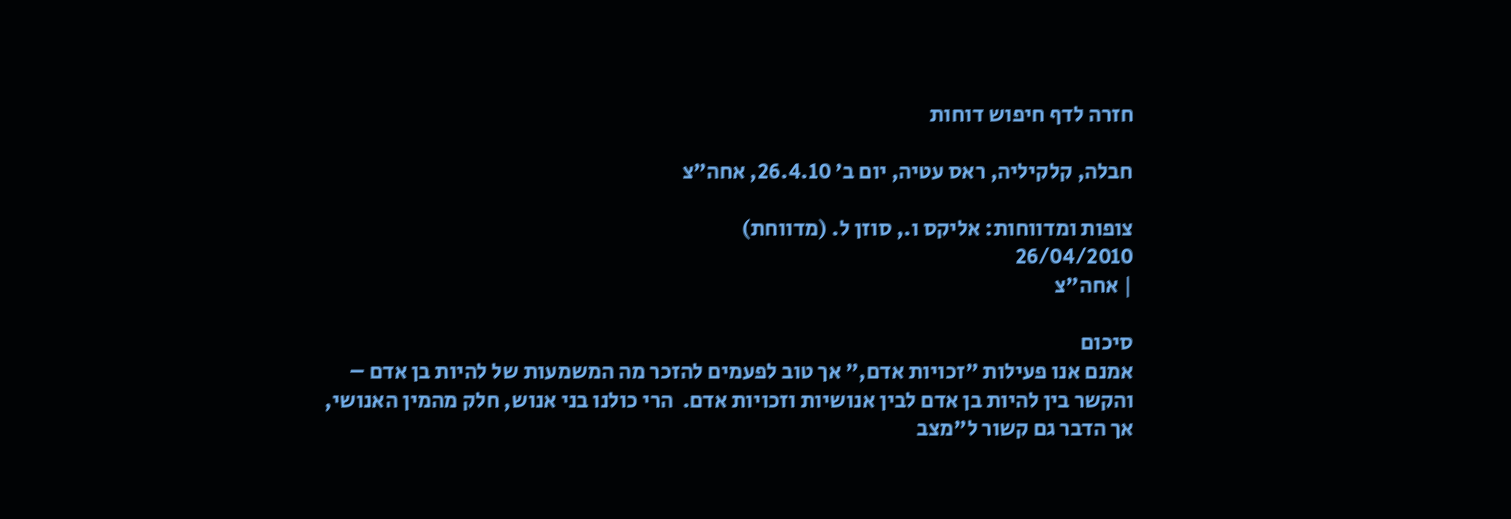חזרה לדף חיפוש דוחות

חבלה, קלקיליה, ראס עטיה, יום ב’ 26.4.10, אחה”צ

צופות ומדווחות: אליקס ו., סוזן ל. (מדווחת)
26/04/2010
| אחה"צ

סיכום
אמנם אנו פעילות "זכויות אדם," אך טוב לפעמים להזכר מה המשמעות של להיות בן אדם – והקשר בין להיות בן אדם לבין אנושיות וזכויות אדם.  הרי כולנו בני אנוש, חלק מהמין האנושי, אך הדבר גם קשור ל"מצב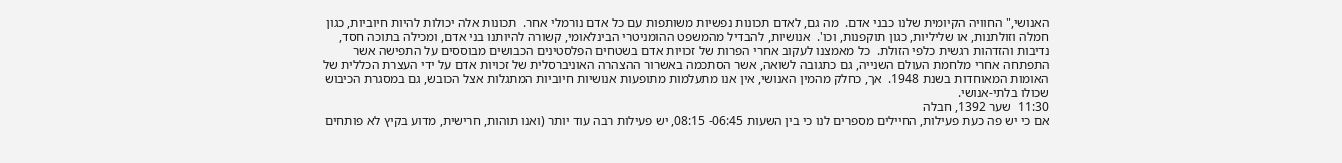האנושי," החוויה הקיומית שלנו כבני אדם.  מה גם, לאדם תכונות נפשיות משותפות עם כל אדם נורמלי אחר.  תכונות אלה יכולות להיות חיוביות, כגון חמלה וזולתנות, או שליליות, כגון תוקפנות, וכו'.  אנושיות, להבדיל מהמשפט ההומניטרי הבינלאומי, קשורה להיותנו בני אדם, ומכילה בתוכה חסד, נדיבות והזדהות רגשית כלפי הזולת.  כל מאמצנו לעקוב אחרי הפרות של זכויות אדם בשטחים הפלסטינים הכבושים מבוססים על התפישה אשר התפתחה אחרי מלחמת העולם השנייה, גם כתגובה לשואה, אשר הסתכמה באשרור ההצהרה האוניברסלית של זכויות אדם על ידי העצרת הכללית של האומות המאוחדות בשנת 1948.  אך, כחלק מהמין האנושי, אין אנו מתעלמות מתופעות אנושיות חיוביות המתגלות אצל הכובש, גם במסגרת הכיבוש שכולו בלתי-אנושי.
11:30  שער 1392, חבלה
אם כי יש פה כעת פעילות, החיילים מספרים לנו כי בין השעות 06:45- 08:15, יש פעילות רבה עוד יותר (ואנו תוהות, חרישית, מדוע בקיץ לא פותחים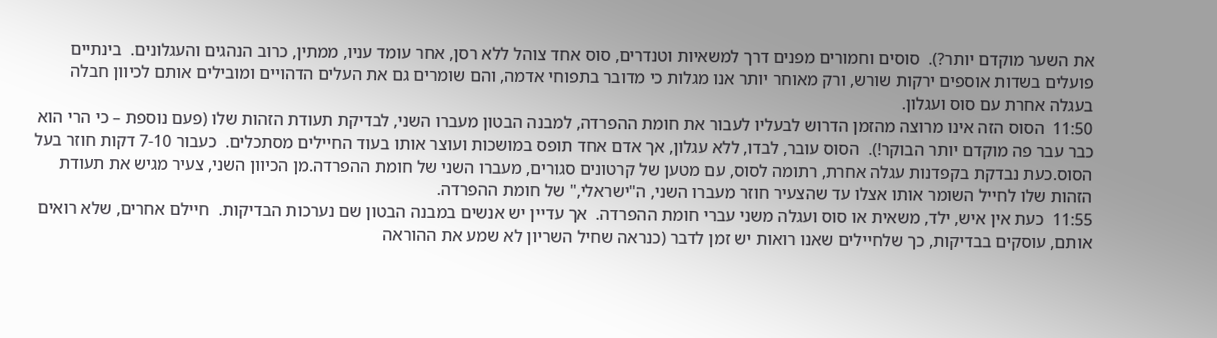את השער מוקדם יותר?).  סוסים וחמורים מפנים דרך למשאיות וטנדרים, סוס אחד צוהל ללא רסן, אחר עומד עניו, ממתין, כרוב הנהגים והעגלונים.  בינתיים פועלים בשדות אוספים ירקות שורש, ורק מאוחר יותר אנו מגלות כי מדובר בתפוחי אדמה, והם שומרים גם את העלים הדהויים ומובילים אותם לכיוון חבלה בעגלה אחרת עם סוס ועגלון.
11:50  הסוס הזה אינו מרוצה מהזמן הדרוש לבעליו לעבור את חומת ההפרדה, למבנה הבטון מעברו השני, לבדיקת תעודת הזהות שלו (פעם נוספת – כי הרי הוא כבר עבר פה מוקדם יותר הבוקר!).  הסוס עובר, לבדו, ללא עגלון, אך אדם אחד תופס במושכות ועוצר אותו בעוד החיילים מסתכלים.  כעבור 7-10 דקות חוזר בעל הסוס.כעת נבדקת בקפדנות עגלה אחרת, רתומה לסוס, עם מטען של קרטונים סגורים, מעברו השני של חומת ההפרדה.מן הכיוון השני, צעיר מגיש את תעודת הזהות שלו לחייל השומר אותו אצלו עד שהצעיר חוזר מעברו השני, ה"ישראלי," של חומת ההפרדה.
11:55  כעת אין איש, ילד, משאית או סוס ועגלה משני עברי חומת ההפרדה.  אך עדיין יש אנשים במבנה הבטון שם נערכות הבדיקות.  חיילם אחרים, שלא רואים אותם, עוסקים בבדיקות, כך שלחיילים שאנו רואות יש זמן לדבר (כנראה שחיל השריון לא שמע את ההוראה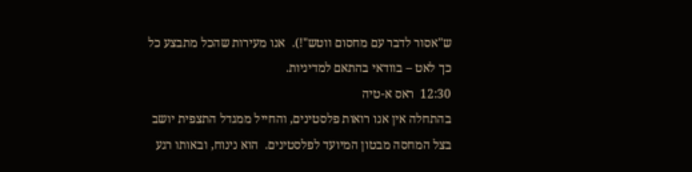ש"אסור לדבר עם מחסום ווטש"!).  אנו מעירות שהכל מתבצע כל כך לאט – בוודאי בהתאם למדיניות.
12:30  ראס א-טיה
בהתחלה אין אנו רואות פלסטינים, והחייל ממגדל התצפית יושב בצל המחסה מבטון המיועד לפלסטינים.  הוא נינוח, ובאותו רגע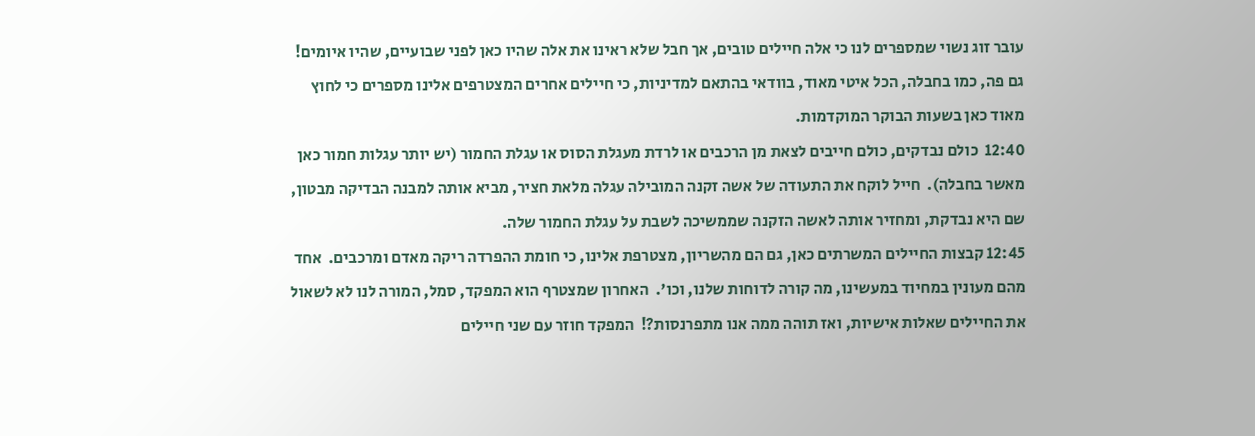עובר זוג נשוי שמספרים לנו כי אלה חיילים טובים, אך חבל שלא ראינו את אלה שהיו כאן לפני שבועיים, שהיו איומים!  גם פה, כמו בחבלה, הכל איטי מאוד, בוודאי בהתאם למדיניות, כי חיילים אחרים המצטרפים אלינו מספרים כי לחוץ מאוד כאן בשעות הבוקר המוקדמות.
12:40  כולם נבדקים, כולם חייבים לצאת מן הרכבים או לרדת מעגלת הסוס או עגלת החמור (יש יותר עגלות חמור כאן מאשר בחבלה).  חייל לוקח את התעודה של אשה זקנה המובילה עגלה מלאת חציר, מביא אותה למבנה הבדיקה מבטון, שם היא נבדקת, ומחזיר אותה לאשה הזקנה שממשיכה לשבת על עגלת החמור שלה.
12:45 קבצות החיילים המשרתים כאן, גם הם מהשריון, מצטרפת אלינו, כי חומת ההפרדה ריקה מאדם ומרכבים.  אחד מהם מעונין במחיוד במעשינו, מה קורה לדוחות שלנו, וכו'.  האחרון שמצטרף הוא המפקד, סמל, המורה לנו לא לשאול את החיילים שאלות אישיות, ואז תוהה ממה אנו מתפרנסות?!  המפקד חוזר עם שני חיילים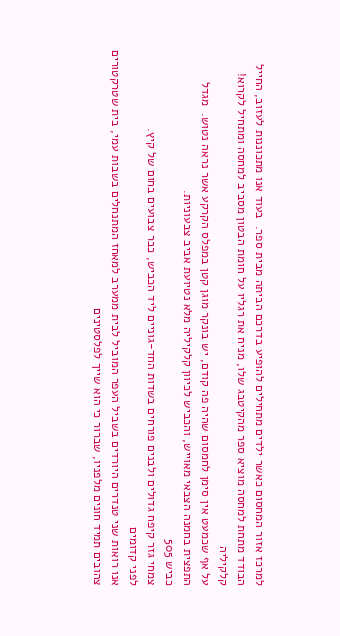למרכז אזור המחסום כאשר ילדים מתחילים להופיע בדרכם הביתה מבית ספר.  בעוד אנו מתכוננות לעזוב, החייל הבודד מתחת למחסה מוציא ספר מהקיטבג שלו, מניח את רגליו על חומת הבטון מסביב למחסה ומתחיל לקרוא!
קלקיליה
על אף שכמעט אין סימן לחמסום שהיה פה קודם, יש בונקר מוגן קטן במפלס הקרקע אשר נראה נטוש.  מגדל התפצית בחמנה הצבאי מאוייש, והכביש לכיוון קלקיליה מלא נטיועת אביב צבעוניות.
כביש 505
צמחי גזר קיפח גדולים ולבנים פורחים בשדות החד-גוניים ליד הכביש, כבר צבועים בחום של קיץ.
לפני קדומים
אנו רואות שני טנדרים היורדים בשביל העפר המוביל לבית ממערב למאחז המתנחלים בשבות עמי, בית שטרקטורים צהובים תמיד חונים מלפניו, שברור כי הוא שייך לפלסטינים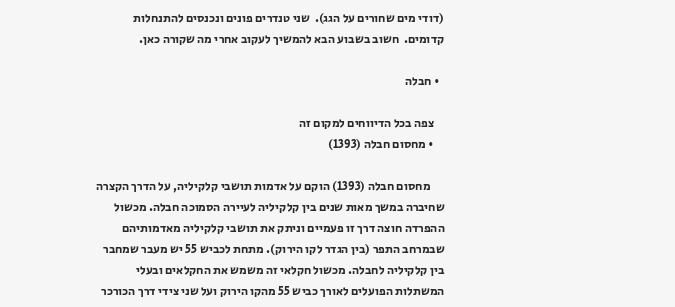(דודי מים שחורים על הגג).  שני טנדרים פונים ונכנסים להתנחלות קדומים.  חשוב בשבוע הבא להמשיך לעקוב אחרי מה שקורה כאן.

  • חבלה

    צפה בכל הדיווחים למקום זה
    • מחסום חבלה (1393)

      מחסום חבלה (1393) הוקם על אדמות תושבי קלקיליה, על הדרך הקצרה שחיברה במשך מאות שנים בין קלקיליה לעיירה הסמוכה חבלה. מכשול ההפרדה חוצה דרך זו פעמיים וניתק את תושבי קלקיליה מאדמותיהם שבמרחב התפר (בין הגדר לקו הירוק). מתחת לכביש 55 יש מעבר שמחבר בין קלקיליה לחבלה. מכשול חקלאי זה משמש את החקלאים ובעלי המשתלות הפועלים לאורך כביש 55 מהקו הירוק ועל שני צידי דרך הכורכר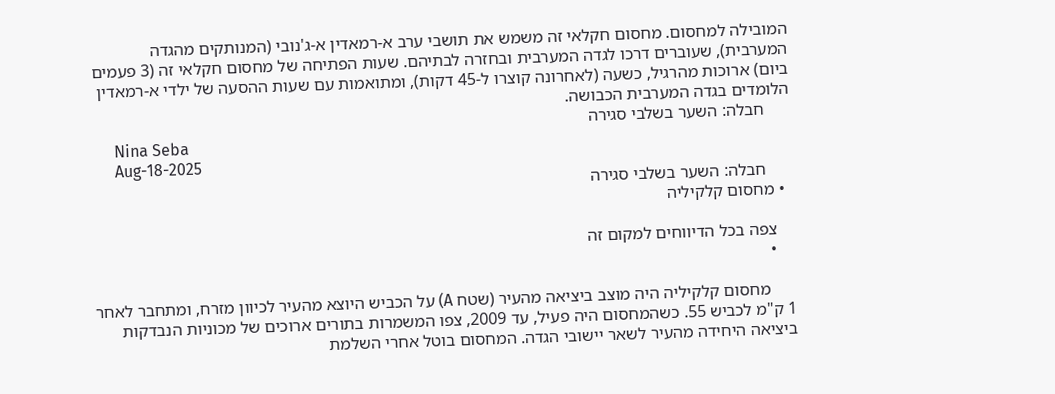המובילה למחסום. מחסום חקלאי זה משמש את תושבי ערב א-רמאדין א-ג'נובי (המנותקים מהגדה המערבית), שעוברים דרכו לגדה המערבית ובחזרה לבתיהם. שעות הפתיחה של מחסום חקלאי זה (3 פעמים ביום) ארוכות מהרגיל, כשעה (לאחרונה קוצרו ל-45 דקות), ומתואמות עם שעות ההסעה של ילדי א-רמאדין הלומדים בגדה המערבית הכבושה.
      חבלה: השער בשלבי סגירה
      Nina Seba
      Aug-18-2025
      חבלה: השער בשלבי סגירה
  • מחסום קלקיליה

    צפה בכל הדיווחים למקום זה
    •

      מחסום קלקיליה היה מוצב ביציאה מהעיר (שטח A) על הכביש היוצא מהעיר לכיוון מזרח, ומתחבר לאחר 1 ק"מ לכביש 55. כשהמחסום היה פעיל, עד 2009, צפו המשמרות בתורים ארוכים של מכוניות הנבדקות ביציאה היחידה מהעיר לשאר יישובי הגדה. המחסום בוטל אחרי השלמת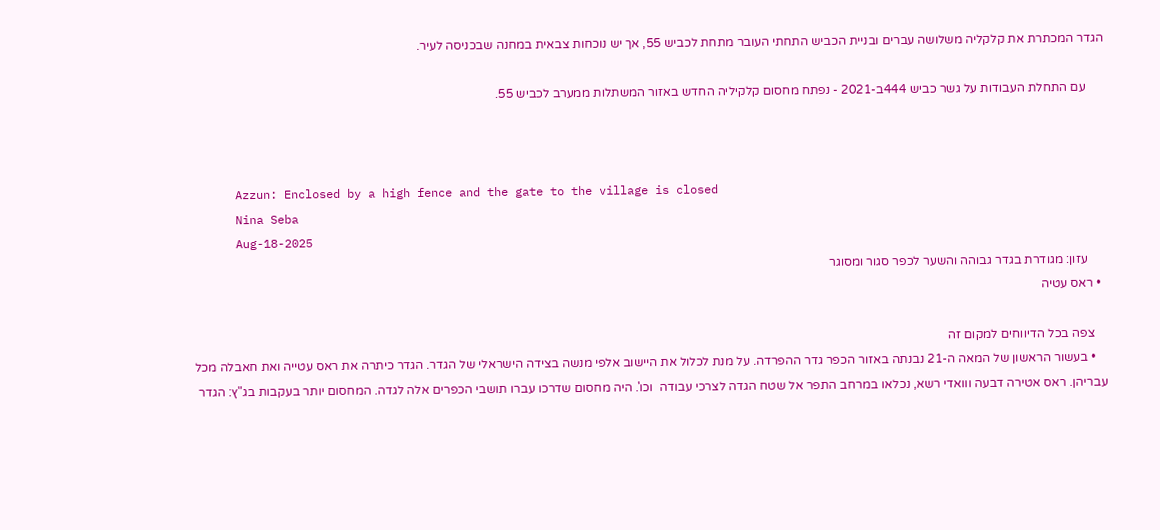הגדר המכתרת את קלקליה משלושה עברים ובניית הכביש התחתי העובר מתחת לכביש 55, אך יש נוכחות צבאית במחנה שבכניסה לעיר.

      עם התחלת העבודות על גשר כביש 444ב-2021 - נפתח מחסום קלקיליה החדש באזור המשתלות ממערב לכביש 55.



      Azzun: Enclosed by a high fence and the gate to the village is closed
      Nina Seba
      Aug-18-2025
      עזון: מגודרת בגדר גבוהה והשער לכפר סגור ומסוגר
  • ראס עטיה

    צפה בכל הדיווחים למקום זה
    • בעשור הראשון של המאה ה-21 נבנתה באזור הכפר גדר ההפרדה. על מנת לכלול את היישוב אלפי מנשה בצידה הישראלי של הגדר. הגדר כיתרה את ראס עטייה ואת חאבלה מכל עבריהן. ראס אטירה דבעה ווואדי רשא, נכלאו במרחב התפר אל שטח הגדה לצרכי עבודה  וכו'. היה מחסום שדרכו עברו תושבי הכפרים אלה לגדה. המחסום יותר בעקבות בג"ץ: הגדר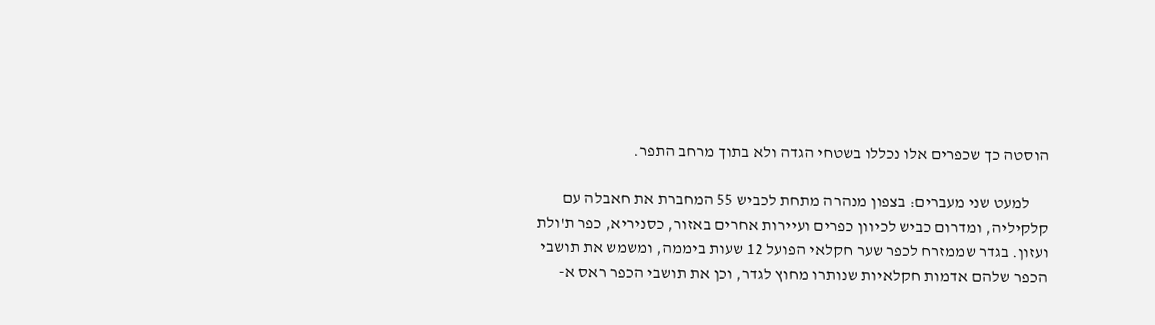הוסטה כך שכפרים אלו נכללו בשטחי הגדה ולא בתוך מרחב התפר.

      למעט שני מעברים: בצפון מנהרה מתחת לכביש 55 המחברת את חאבלה עם קלקיליה, ומדרום כביש לכיוון כפרים ועיירות אחרים באזור, כסניריא, כפר ת'ולת ועזון. בגדר שממזרח לכפר שער חקלאי הפועל 12 שעות ביממה, ומשמש את תושבי הכפר שלהם אדמות חקלאיות שנותרו מחוץ לגדר, וכן את תושבי הכפר ראס א-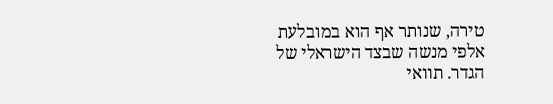טירה, שנותר אף הוא במובלעת אלפי מנשה שבצד הישראלי של הגדר. תוואי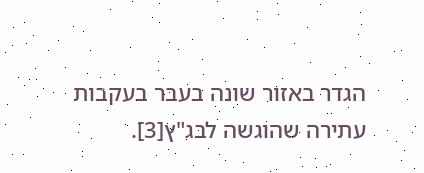הגדר באזור שונה בעבר בעקבות עתירה שהוגשה לבג"ץ[3].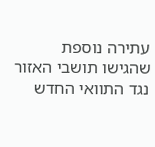עתירה נוספת שהגישו תושבי האזור נגד התוואי החדש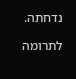נדחתה.

לתרומה